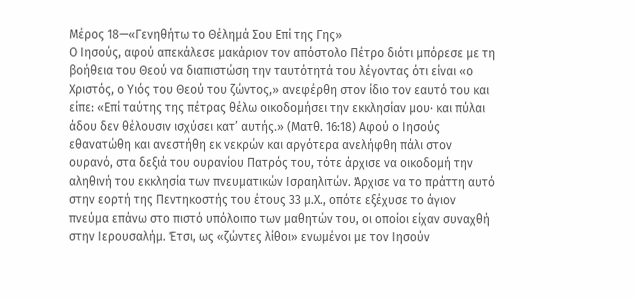Μέρος 18—«Γενηθήτω το Θέλημά Σου Επί της Γης»
Ο Ιησούς, αφού απεκάλεσε μακάριον τον απόστολο Πέτρο διότι μπόρεσε με τη βοήθεια του Θεού να διαπιστώση την ταυτότητά του λέγοντας ότι είναι «ο Χριστός, ο Υιός του Θεού του ζώντος,» ανεφέρθη στον ίδιο τον εαυτό του και είπε: «Επί ταύτης της πέτρας θέλω οικοδομήσει την εκκλησίαν μου· και πύλαι άδου δεν θέλουσιν ισχύσει κατ’ αυτής.» (Ματθ. 16:18) Αφού ο Ιησούς εθανατώθη και ανεστήθη εκ νεκρών και αργότερα ανελήφθη πάλι στον ουρανό, στα δεξιά του ουρανίου Πατρός του, τότε άρχισε να οικοδομή την αληθινή του εκκλησία των πνευματικών Ισραηλιτών. Άρχισε να το πράττη αυτό στην εορτή της Πεντηκοστής του έτους 33 μ.Χ., οπότε εξέχυσε το άγιον πνεύμα επάνω στο πιστό υπόλοιπο των μαθητών του, οι οποίοι είχαν συναχθή στην Ιερουσαλήμ. Έτσι, ως «ζώντες λίθοι» ενωμένοι με τον Ιησούν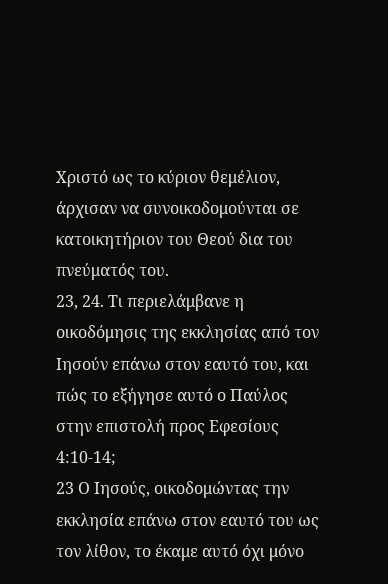Χριστό ως το κύριον θεμέλιον, άρχισαν να συνοικοδομούνται σε κατοικητήριον του Θεού δια του πνεύματός του.
23, 24. Τι περιελάμβανε η οικοδόμησις της εκκλησίας από τον Ιησούν επάνω στον εαυτό του, και πώς το εξήγησε αυτό ο Παύλος στην επιστολή προς Εφεσίους 4:10-14;
23 Ο Ιησούς, οικοδομώντας την εκκλησία επάνω στον εαυτό του ως τον λίθον, το έκαμε αυτό όχι μόνο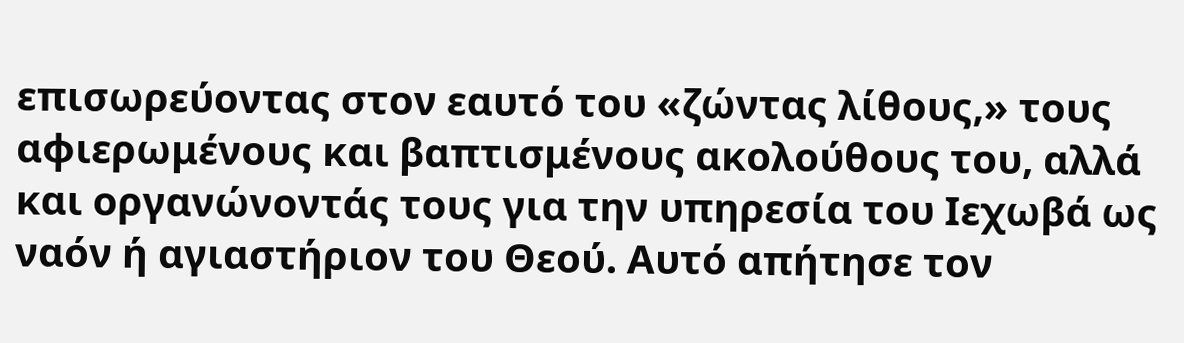επισωρεύοντας στον εαυτό του «ζώντας λίθους,» τους αφιερωμένους και βαπτισμένους ακολούθους του, αλλά και οργανώνοντάς τους για την υπηρεσία του Ιεχωβά ως ναόν ή αγιαστήριον του Θεού. Αυτό απήτησε τον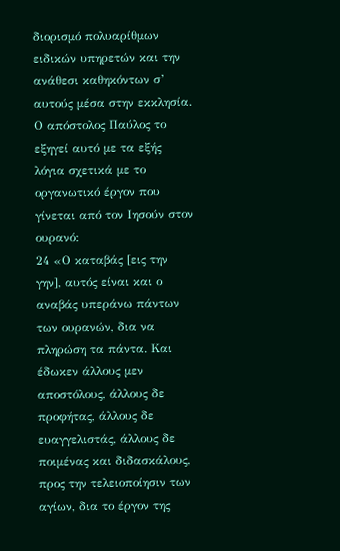διορισμό πολυαρίθμων ειδικών υπηρετών και την ανάθεσι καθηκόντων σ’ αυτούς μέσα στην εκκλησία. Ο απόστολος Παύλος το εξηγεί αυτό με τα εξής λόγια σχετικά με το οργανωτικό έργον που γίνεται από τον Ιησούν στον ουρανό:
24 «Ο καταβάς [εις την γην], αυτός είναι και ο αναβάς υπεράνω πάντων των ουρανών, δια να πληρώση τα πάντα. Και έδωκεν άλλους μεν αποστόλους, άλλους δε προφήτας, άλλους δε ευαγγελιστάς, άλλους δε ποιμένας και διδασκάλους, προς την τελειοποίησιν των αγίων, δια το έργον της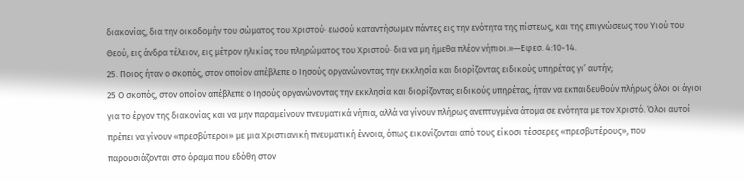διακονίας, δια την οικοδομήν του σώματος του Χριστού· εωσού καταντήσωμεν πάντες εις την ενότητα της πίστεως, και της επιγνώσεως του Υιού του Θεού, εις άνδρα τέλειον, εις μέτρον ηλικίας του πληρώματος του Χριστού· δια να μη ήμεθα πλέον νήπιοι.»—Εφεσ. 4:10-14.
25. Ποιος ήταν ο σκοπός, στον οποίον απέβλεπε ο Ιησούς οργανώνοντας την εκκλησία και διορίζοντας ειδικούς υπηρέτας γι’ αυτήν;
25 Ο σκοπός, στον οποίον απέβλεπε ο Ιησούς οργανώνοντας την εκκλησία και διορίζοντας ειδικούς υπηρέτας, ήταν να εκπαιδευθούν πλήρως όλοι οι άγιοι για το έργον της διακονίας και να μην παραμείνουν πνευματικά νήπια, αλλά να γίνουν πλήρως ανεπτυγμένα άτομα σε ενότητα με τον Χριστό. Όλοι αυτοί πρέπει να γίνουν «πρεσβύτεροι» με μια Χριστιανική πνευματική έννοια, όπως εικονίζονται από τους είκοσι τέσσερες «πρεσβυτέρους», που παρουσιάζονται στο όραμα που εδόθη στον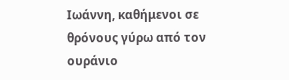Ιωάννη, καθήμενοι σε θρόνους γύρω από τον ουράνιο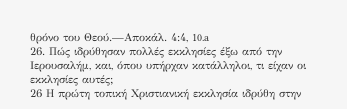θρόνο του Θεού.—Αποκάλ. 4:4, 10.a
26. Πώς ιδρύθησαν πολλές εκκλησίες έξω από την Ιερουσαλήμ, και, όπου υπήρχαν κατάλληλοι, τι είχαν οι εκκλησίες αυτές;
26 Η πρώτη τοπική Χριστιανική εκκλησία ιδρύθη στην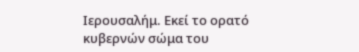Ιερουσαλήμ. Εκεί το ορατό κυβερνών σώμα του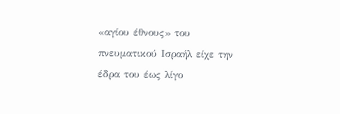«αγίου έθνους» του πνευματικού Ισραήλ είχε την έδρα του έως λίγο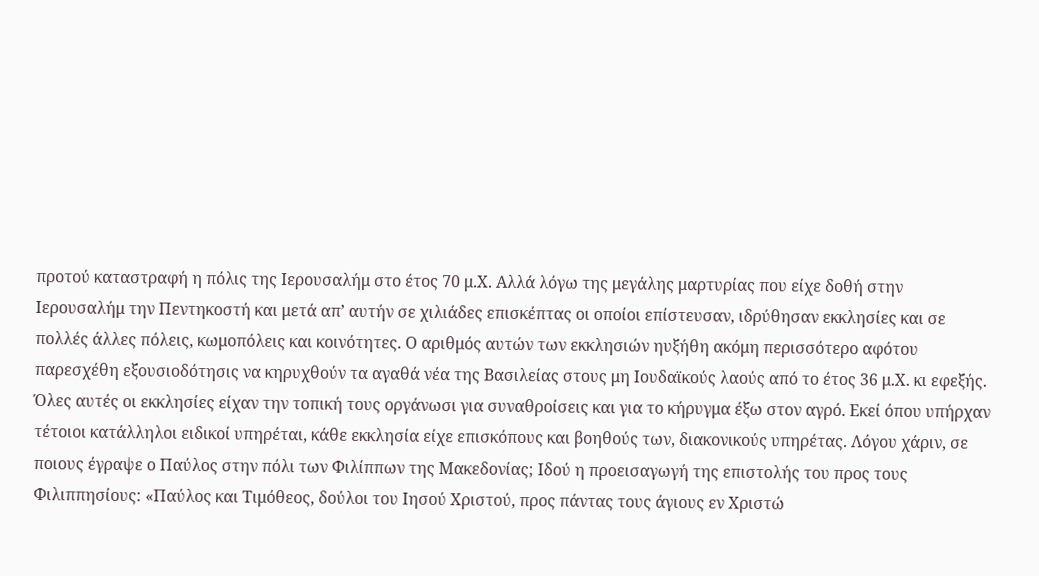προτού καταστραφή η πόλις της Ιερουσαλήμ στο έτος 70 μ.Χ. Αλλά λόγω της μεγάλης μαρτυρίας που είχε δοθή στην Ιερουσαλήμ την Πεντηκοστή και μετά απ’ αυτήν σε χιλιάδες επισκέπτας οι οποίοι επίστευσαν, ιδρύθησαν εκκλησίες και σε πολλές άλλες πόλεις, κωμοπόλεις και κοινότητες. Ο αριθμός αυτών των εκκλησιών ηυξήθη ακόμη περισσότερο αφότου παρεσχέθη εξουσιοδότησις να κηρυχθούν τα αγαθά νέα της Βασιλείας στους μη Ιουδαϊκούς λαούς από το έτος 36 μ.Χ. κι εφεξής. Όλες αυτές οι εκκλησίες είχαν την τοπική τους οργάνωσι για συναθροίσεις και για το κήρυγμα έξω στον αγρό. Εκεί όπου υπήρχαν τέτοιοι κατάλληλοι ειδικοί υπηρέται, κάθε εκκλησία είχε επισκόπους και βοηθούς των, διακονικούς υπηρέτας. Λόγου χάριν, σε ποιους έγραψε ο Παύλος στην πόλι των Φιλίππων της Μακεδονίας; Ιδού η προεισαγωγή της επιστολής του προς τους Φιλιππησίους: «Παύλος και Τιμόθεος, δούλοι του Ιησού Χριστού, προς πάντας τους άγιους εν Χριστώ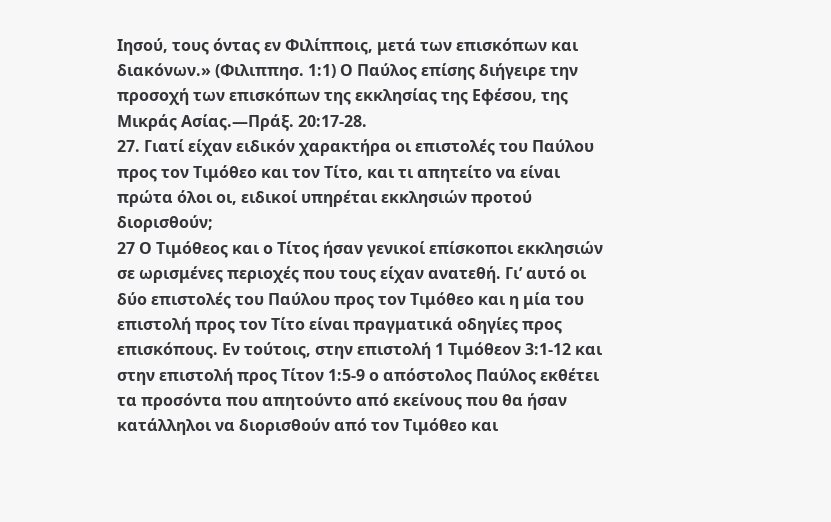Ιησού, τους όντας εν Φιλίπποις, μετά των επισκόπων και διακόνων.» (Φιλιππησ. 1:1) Ο Παύλος επίσης διήγειρε την προσοχή των επισκόπων της εκκλησίας της Εφέσου, της Μικράς Ασίας.—Πράξ. 20:17-28.
27. Γιατί είχαν ειδικόν χαρακτήρα οι επιστολές του Παύλου προς τον Τιμόθεο και τον Τίτο, και τι απητείτο να είναι πρώτα όλοι οι, ειδικοί υπηρέται εκκλησιών προτού διορισθούν;
27 Ο Τιμόθεος και ο Τίτος ήσαν γενικοί επίσκοποι εκκλησιών σε ωρισμένες περιοχές που τους είχαν ανατεθή. Γι’ αυτό οι δύο επιστολές του Παύλου προς τον Τιμόθεο και η μία του επιστολή προς τον Τίτο είναι πραγματικά οδηγίες προς επισκόπους. Εν τούτοις, στην επιστολή 1 Τιμόθεον 3:1-12 και στην επιστολή προς Τίτον 1:5-9 ο απόστολος Παύλος εκθέτει τα προσόντα που απητούντο από εκείνους που θα ήσαν κατάλληλοι να διορισθούν από τον Τιμόθεο και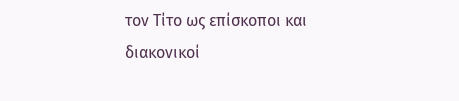τον Τίτο ως επίσκοποι και διακονικοί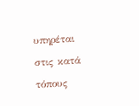υπηρέται στις κατά τόπους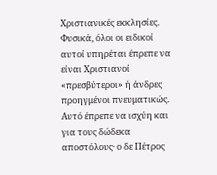Χριστιανικές εκκλησίες. Φυσικά, όλοι οι ειδικοί αυτοί υπηρέται έπρεπε να είναι Χριστιανοί «πρεσβύτεροι» ή άνδρες προηγμένοι πνευματικώς. Αυτό έπρεπε να ισχύη και για τους δώδεκα αποστόλους· ο δε Πέτρος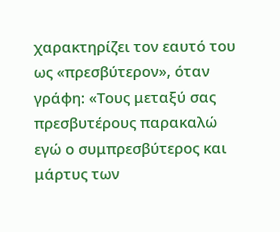χαρακτηρίζει τον εαυτό του ως «πρεσβύτερον», όταν γράφη: «Τους μεταξύ σας πρεσβυτέρους παρακαλώ εγώ ο συμπρεσβύτερος και μάρτυς των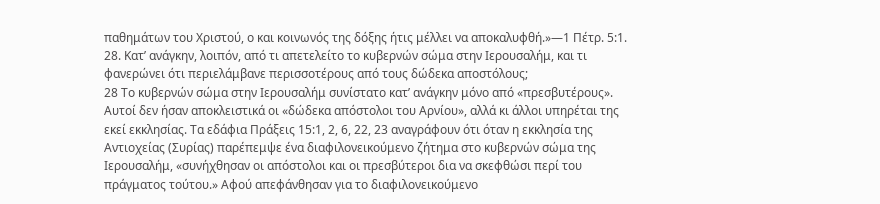παθημάτων του Χριστού, ο και κοινωνός της δόξης ήτις μέλλει να αποκαλυφθή.»—1 Πέτρ. 5:1.
28. Κατ’ ανάγκην, λοιπόν, από τι απετελείτο το κυβερνών σώμα στην Ιερουσαλήμ, και τι φανερώνει ότι περιελάμβανε περισσοτέρους από τους δώδεκα αποστόλους;
28 Το κυβερνών σώμα στην Ιερουσαλήμ συνίστατο κατ’ ανάγκην μόνο από «πρεσβυτέρους». Αυτοί δεν ήσαν αποκλειστικά οι «δώδεκα απόστολοι του Αρνίου», αλλά κι άλλοι υπηρέται της εκεί εκκλησίας. Τα εδάφια Πράξεις 15:1, 2, 6, 22, 23 αναγράφουν ότι όταν η εκκλησία της Αντιοχείας (Συρίας) παρέπεμψε ένα διαφιλονεικούμενο ζήτημα στο κυβερνών σώμα της Ιερουσαλήμ, «συνήχθησαν οι απόστολοι και οι πρεσβύτεροι δια να σκεφθώσι περί του πράγματος τούτου.» Αφού απεφάνθησαν για το διαφιλονεικούμενο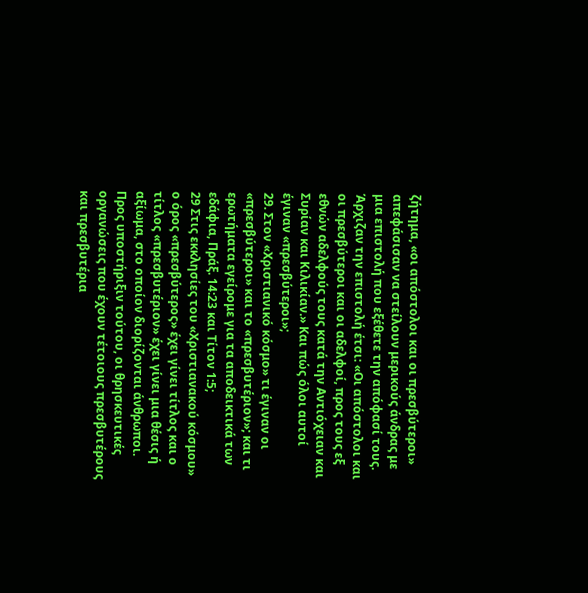ζήτημα, «οι απόστολοι και οι πρεσβύτεροι» απεφάσισαν να στείλουν μερικούς άνδρας με μια επιστολή που εξέθετε την απόφασί τους. Άρχιζαν την επιστολή έτσι: «Οι απόστολοι και οι πρεσβύτεροι και οι αδελφοί, προς τους εξ εθνών αδελφούς τους κατά την Αντιόχειαν και Συρίαν και Κιλικίαν.» Και πώς όλοι αυτοί έγιναν «πρεσβύτεροι»;
29. Στον «Χριστιανικό κόσμο» τι έγιναν οι «πρεσβύτεροι» και το «πρεσβυτέριον»; και τι ερωτήματα εγείρομε για τα αποδεικτικά των εδάφια, Πράξ. 14:23 και Τίτον 1:5;
29 Στις εκκλησίες του «Χριστιανακού κόσμου» ο όρος «πρεσβύτερος» έχει γίνει τίτλος και ο τίτλος «πρεσβυτέριον» έχει γίνει μια θέσις ή αξίωμα, στο οποίον διορίζονται άνθρωποι. Προς υποστήριξιν τούτου, οι θρησκευτικές οργανώσεις που έχουν τέτοιους πρεσβυτέρους και πρεσβυτέρια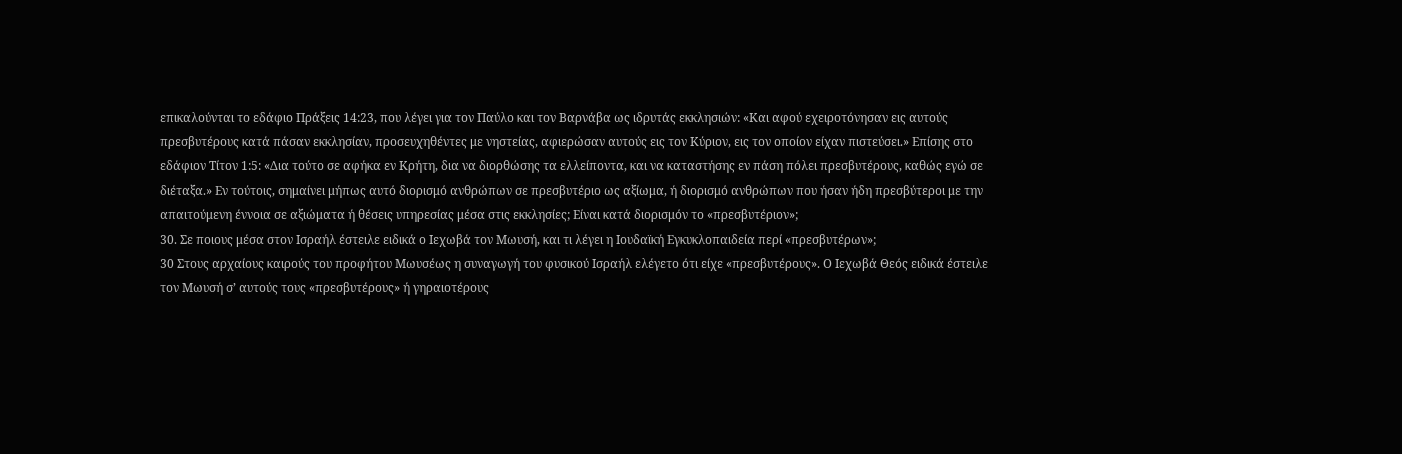επικαλούνται το εδάφιο Πράξεις 14:23, που λέγει για τον Παύλο και τον Βαρνάβα ως ιδρυτάς εκκλησιών: «Και αφού εχειροτόνησαν εις αυτούς πρεσβυτέρους κατά πάσαν εκκλησίαν, προσευχηθέντες με νηστείας, αφιερώσαν αυτούς εις τον Κύριον, εις τον οποίον είχαν πιστεύσει.» Επίσης στο εδάφιον Τίτον 1:5: «Δια τούτο σε αφήκα εν Κρήτη, δια να διορθώσης τα ελλείποντα, και να καταστήσης εν πάση πόλει πρεσβυτέρους, καθώς εγώ σε διέταξα.» Εν τούτοις, σημαίνει μήπως αυτό διορισμό ανθρώπων σε πρεσβυτέριο ως αξίωμα, ή διορισμό ανθρώπων που ήσαν ήδη πρεσβύτεροι με την απαιτούμενη έννοια σε αξιώματα ή θέσεις υπηρεσίας μέσα στις εκκλησίες; Είναι κατά διορισμόν το «πρεσβυτέριον»;
30. Σε ποιους μέσα στον Ισραήλ έστειλε ειδικά ο Ιεχωβά τον Μωυσή, και τι λέγει η Ιουδαϊκή Εγκυκλοπαιδεία περί «πρεσβυτέρων»;
30 Στους αρχαίους καιρούς του προφήτου Μωυσέως η συναγωγή του φυσικού Ισραήλ ελέγετο ότι είχε «πρεσβυτέρους». Ο Ιεχωβά Θεός ειδικά έστειλε τον Μωυσή σ’ αυτούς τους «πρεσβυτέρους» ή γηραιοτέρους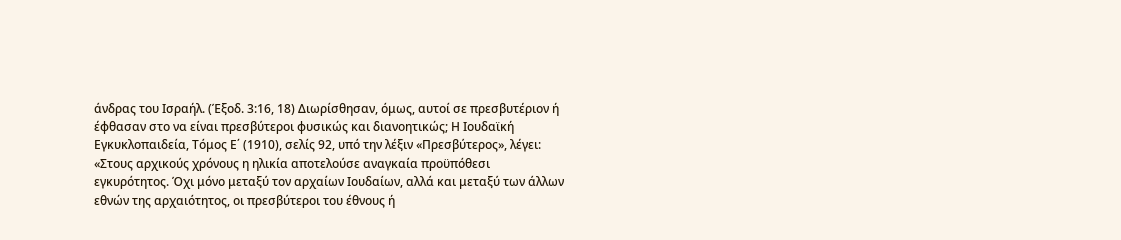άνδρας του Ισραήλ. (Έξοδ. 3:16, 18) Διωρίσθησαν, όμως, αυτοί σε πρεσβυτέριον ή έφθασαν στο να είναι πρεσβύτεροι φυσικώς και διανοητικώς; Η Ιουδαϊκή Εγκυκλοπαιδεία, Τόμος Ε΄ (1910), σελίς 92, υπό την λέξιν «Πρεσβύτερος», λέγει:
«Στους αρχικούς χρόνους η ηλικία αποτελούσε αναγκαία προϋπόθεσι εγκυρότητος. Όχι μόνο μεταξύ τον αρχαίων Ιουδαίων, αλλά και μεταξύ των άλλων εθνών της αρχαιότητος, οι πρεσβύτεροι του έθνους ή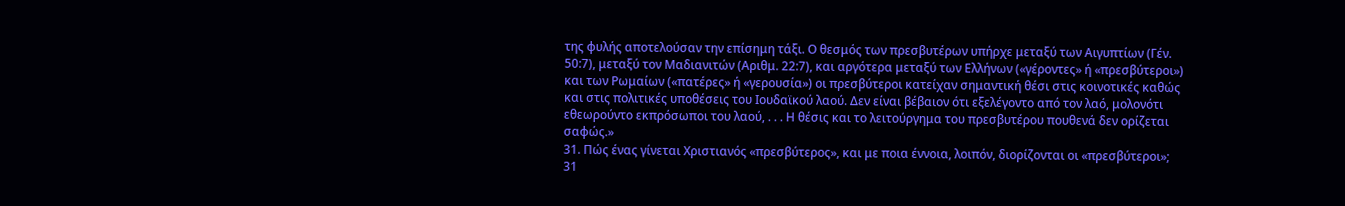της φυλής αποτελούσαν την επίσημη τάξι. Ο θεσμός των πρεσβυτέρων υπήρχε μεταξύ των Αιγυπτίων (Γέν. 50:7), μεταξύ τον Μαδιανιτών (Αριθμ. 22:7), και αργότερα μεταξύ των Ελλήνων («γέροντες» ή «πρεσβύτεροι») και των Ρωμαίων («πατέρες» ή «γερουσία») οι πρεσβύτεροι κατείχαν σημαντική θέσι στις κοινοτικές καθώς και στις πολιτικές υποθέσεις του Ιουδαϊκού λαού. Δεν είναι βέβαιον ότι εξελέγοντο από τον λαό, μολονότι εθεωρούντο εκπρόσωποι του λαού, . . . Η θέσις και το λειτούργημα του πρεσβυτέρου πουθενά δεν ορίζεται σαφώς.»
31. Πώς ένας γίνεται Χριστιανός «πρεσβύτερος», και με ποια έννοια, λοιπόν, διορίζονται οι «πρεσβύτεροι»;
31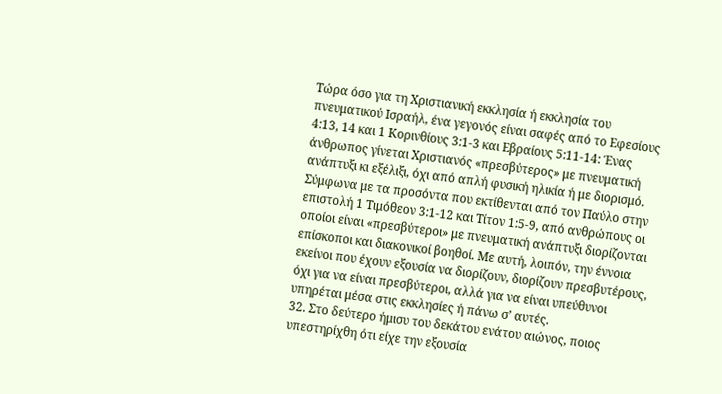Τώρα όσο για τη Χριστιανική εκκλησία ή εκκλησία του πνευματικού Ισραήλ, ένα γεγονός είναι σαφές από το Εφεσίους 4:13, 14 και 1 Κορινθίους 3:1-3 και Εβραίους 5:11-14: Ένας άνθρωπος γίνεται Χριστιανός «πρεσβύτερος» με πνευματική ανάπτυξι κι εξέλιξι, όχι από απλή φυσική ηλικία ή με διορισμό. Σύμφωνα με τα προσόντα που εκτίθενται από τον Παύλο στην επιστολή 1 Τιμόθεον 3:1-12 και Τίτον 1:5-9, από ανθρώπους οι οποίοι είναι «πρεσβύτεροι» με πνευματική ανάπτυξι διορίζονται επίσκοποι και διακονικοί βοηθοί. Με αυτή, λοιπόν, την έννοια εκείνοι που έχουν εξουσία να διορίζουν, διορίζουν πρεσβυτέρους, όχι για να είναι πρεσβύτεροι, αλλά για να είναι υπεύθυνοι υπηρέται μέσα στις εκκλησίες ή πάνω σ’ αυτές.
32. Στο δεύτερο ήμισυ του δεκάτου ενάτου αιώνος, ποιος υπεστηρίχθη ότι είχε την εξουσία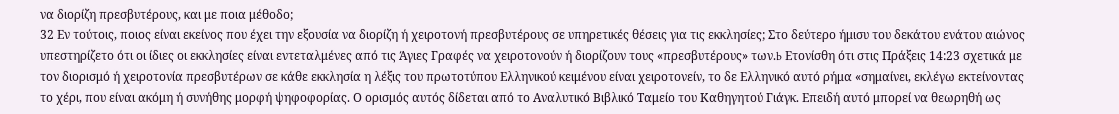να διορίζη πρεσβυτέρους, και με ποια μέθοδο;
32 Εν τούτοις, ποιος είναι εκείνος που έχει την εξουσία να διορίζη ή χειροτονή πρεσβυτέρους σε υπηρετικές θέσεις για τις εκκλησίες; Στο δεύτερο ήμισυ του δεκάτου ενάτου αιώνος υπεστηρίζετο ότι οι ίδιες οι εκκλησίες είναι εντεταλμένες από τις Άγιες Γραφές να χειροτονούν ή διορίζουν τους «πρεσβυτέρους» των.b Ετονίσθη ότι στις Πράξεις 14:23 σχετικά με τον διορισμό ή χειροτονία πρεσβυτέρων σε κάθε εκκλησία η λέξις του πρωτοτύπου Ελληνικού κειμένου είναι χειροτονείν, το δε Ελληνικό αυτό ρήμα «σημαίνει, εκλέγω εκτείνοντας το χέρι, που είναι ακόμη ή συνήθης μορφή ψηφοφορίας. Ο ορισμός αυτός δίδεται από το Αναλυτικό Βιβλικό Ταμείο του Καθηγητού Γιάγκ. Επειδή αυτό μπορεί να θεωρηθή ως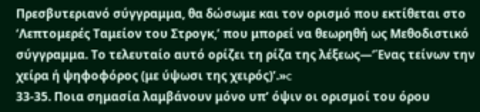Πρεσβυτεριανό σύγγραμμα, θα δώσωμε και τον ορισμό που εκτίθεται στο ‘Λεπτομερές Ταμείον του Στρογκ,’ που μπορεί να θεωρηθή ως Μεθοδιστικό σύγγραμμα. Το τελευταίο αυτό ορίζει τη ρίζα της λέξεως—‘Ένας τείνων την χείρα ή ψηφοφόρος (με ύψωσι της χειρός)’.»c
33-35. Ποια σημασία λαμβάνουν μόνο υπ’ όψιν οι ορισμοί του όρου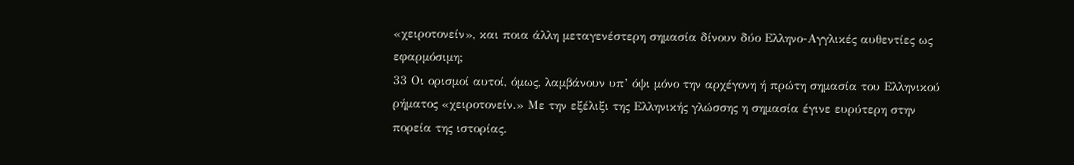«χειροτονείν», και ποια άλλη μεταγενέστερη σημασία δίνουν δύο Ελληνο-Αγγλικές αυθεντίες ως εφαρμόσιμη;
33 Οι ορισμοί αυτοί, όμως, λαμβάνουν υπ’ όψι μόνο την αρχέγονη ή πρώτη σημασία του Ελληνικού ρήματος «χειροτονείν.» Με την εξέλιξι της Ελληνικής γλώσσης η σημασία έγινε ευρύτερη στην πορεία της ιστορίας.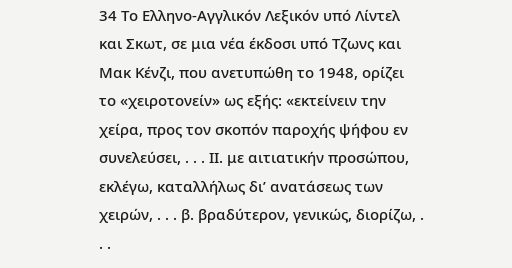34 Το Ελληνο-Αγγλικόν Λεξικόν υπό Λίντελ και Σκωτ, σε μια νέα έκδοσι υπό Τζωνς και Μακ Κένζι, που ανετυπώθη το 1948, ορίζει το «χειροτονείν» ως εξής: «εκτείνειν την χείρα, προς τον σκοπόν παροχής ψήφου εν συνελεύσει, . . . ΙΙ. με αιτιατικήν προσώπου, εκλέγω, καταλλήλως δι’ ανατάσεως των χειρών, . . . β. βραδύτερον, γενικώς, διορίζω, . . .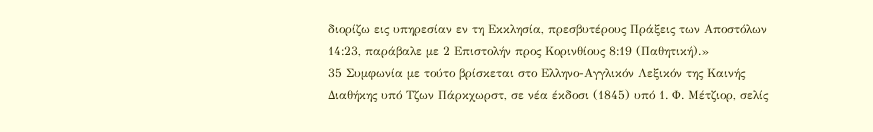διορίζω εις υπηρεσίαν εν τη Εκκλησία, πρεσβυτέρους Πράξεις των Αποστόλων 14:23, παράβαλε με 2 Επιστολήν προς Κορινθίους 8:19 (Παθητική).»
35 Συμφωνία με τούτο βρίσκεται στο Ελληνο-Αγγλικόν Λεξικόν της Καινής Διαθήκης υπό Τζων Πάρκχωρστ, σε νέα έκδοσι (1845) υπό 1. Φ. Μέτζιορ, σελίς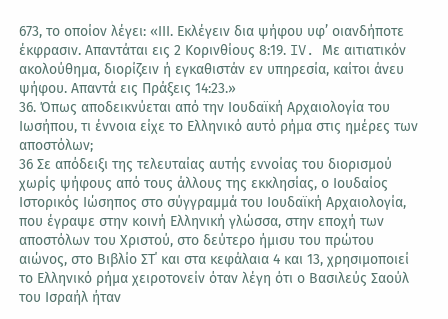673, το οποίον λέγει: «ΙΙΙ. Εκλέγειν δια ψήφου υφ’ οιανδήποτε έκφρασιν. Απαντάται εις 2 Κορινθίους 8:19. IV. Με αιτιατικόν ακολούθημα, διορίζειν ή εγκαθιστάν εν υπηρεσία, καίτοι άνευ ψήφου. Απαντά εις Πράξεις 14:23.»
36. Όπως αποδεικνύεται από την Ιουδαϊκή Αρχαιολογία του Ιωσήπου, τι έννοια είχε το Ελληνικό αυτό ρήμα στις ημέρες των αποστόλων;
36 Σε απόδειξι της τελευταίας αυτής εννοίας του διορισμού χωρίς ψήφους από τους άλλους της εκκλησίας, ο Ιουδαίος Ιστορικός Ιώσηπος στο σύγγραμμά του Ιουδαϊκή Αρχαιολογία, που έγραψε στην κοινή Ελληνική γλώσσα, στην εποχή των αποστόλων του Χριστού, στο δεύτερο ήμισυ του πρώτου αιώνος, στο Βιβλίο ΣΤ΄ και στα κεφάλαια 4 και 13, χρησιμοποιεί το Ελληνικό ρήμα χειροτονείν όταν λέγη ότι ο Βασιλεύς Σαούλ του Ισραήλ ήταν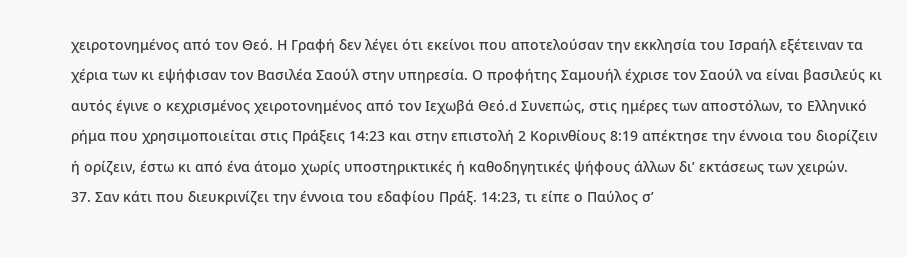χειροτονημένος από τον Θεό. Η Γραφή δεν λέγει ότι εκείνοι που αποτελούσαν την εκκλησία του Ισραήλ εξέτειναν τα χέρια των κι εψήφισαν τον Βασιλέα Σαούλ στην υπηρεσία. Ο προφήτης Σαμουήλ έχρισε τον Σαούλ να είναι βασιλεύς κι αυτός έγινε ο κεχρισμένος χειροτονημένος από τον Ιεχωβά Θεό.d Συνεπώς, στις ημέρες των αποστόλων, το Ελληνικό ρήμα που χρησιμοποιείται στις Πράξεις 14:23 και στην επιστολή 2 Κορινθίους 8:19 απέκτησε την έννοια του διορίζειν ή ορίζειν, έστω κι από ένα άτομο χωρίς υποστηρικτικές ή καθοδηγητικές ψήφους άλλων δι’ εκτάσεως των χειρών.
37. Σαν κάτι που διευκρινίζει την έννοια του εδαφίου Πράξ. 14:23, τι είπε ο Παύλος σ’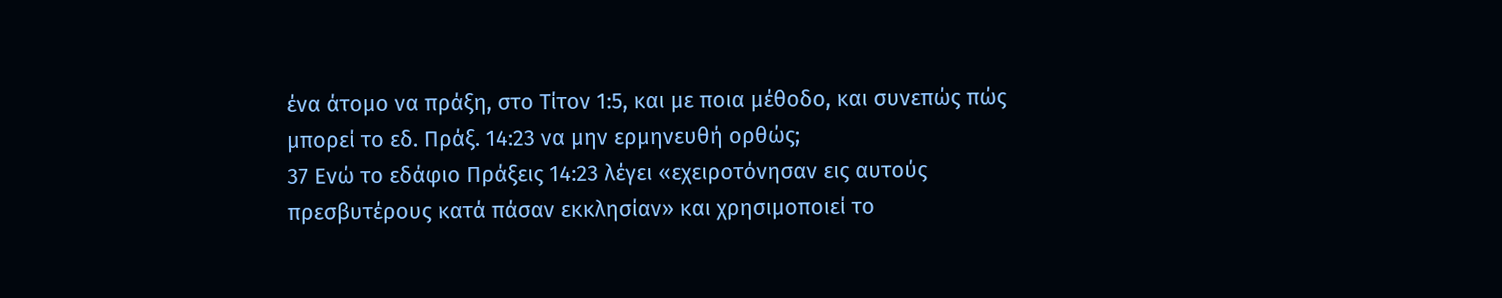ένα άτομο να πράξη, στο Τίτον 1:5, και με ποια μέθοδο, και συνεπώς πώς μπορεί το εδ. Πράξ. 14:23 να μην ερμηνευθή ορθώς;
37 Ενώ το εδάφιο Πράξεις 14:23 λέγει «εχειροτόνησαν εις αυτούς πρεσβυτέρους κατά πάσαν εκκλησίαν» και χρησιμοποιεί το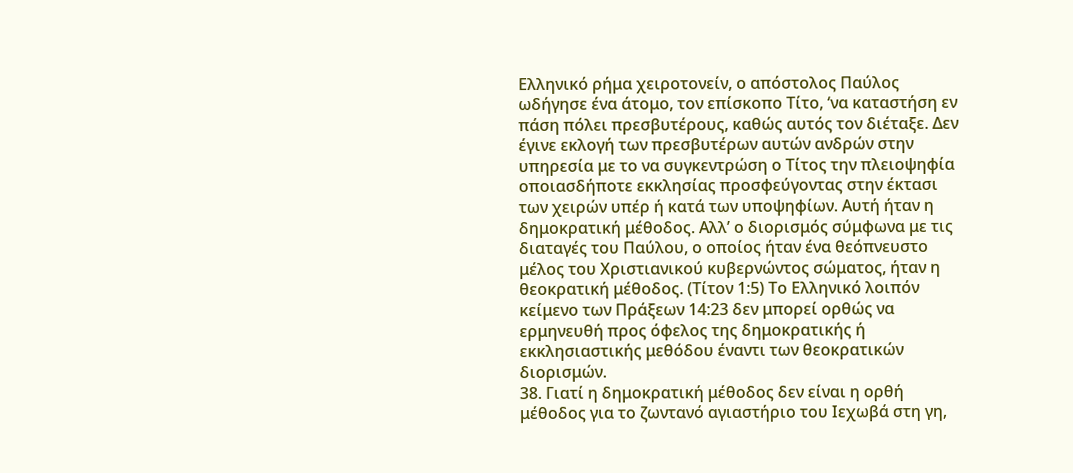Ελληνικό ρήμα χειροτονείν, ο απόστολος Παύλος ωδήγησε ένα άτομο, τον επίσκοπο Τίτο, ‘να καταστήση εν πάση πόλει πρεσβυτέρους, καθώς αυτός τον διέταξε. Δεν έγινε εκλογή των πρεσβυτέρων αυτών ανδρών στην υπηρεσία με το να συγκεντρώση ο Τίτος την πλειοψηφία οποιασδήποτε εκκλησίας προσφεύγοντας στην έκτασι των χειρών υπέρ ή κατά των υποψηφίων. Αυτή ήταν η δημοκρατική μέθοδος. Αλλ’ ο διορισμός σύμφωνα με τις διαταγές του Παύλου, ο οποίος ήταν ένα θεόπνευστο μέλος του Χριστιανικού κυβερνώντος σώματος, ήταν η θεοκρατική μέθοδος. (Τίτον 1:5) Το Ελληνικό λοιπόν κείμενο των Πράξεων 14:23 δεν μπορεί ορθώς να ερμηνευθή προς όφελος της δημοκρατικής ή εκκλησιαστικής μεθόδου έναντι των θεοκρατικών διορισμών.
38. Γιατί η δημοκρατική μέθοδος δεν είναι η ορθή μέθοδος για το ζωντανό αγιαστήριο του Ιεχωβά στη γη,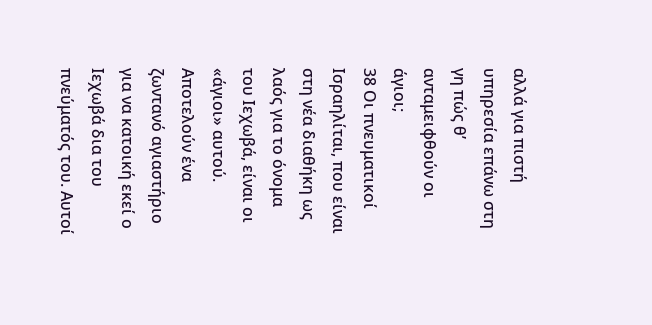αλλά για πιστή υπηρεσία επάνω στη γη πώς θ’ ανταμειφθούν οι άγιοι;
38 Οι πνευματικοί Ισραηλίται, που είναι στη νέα διαθήκη ως λαός για το όνομα του Ιεχωβά, είναι οι «άγιοι» αυτού. Αποτελούν ένα ζωντανό αγιαστήριο για να κατοική εκεί ο Ιεχωβά δια του πνεύματός του. Αυτοί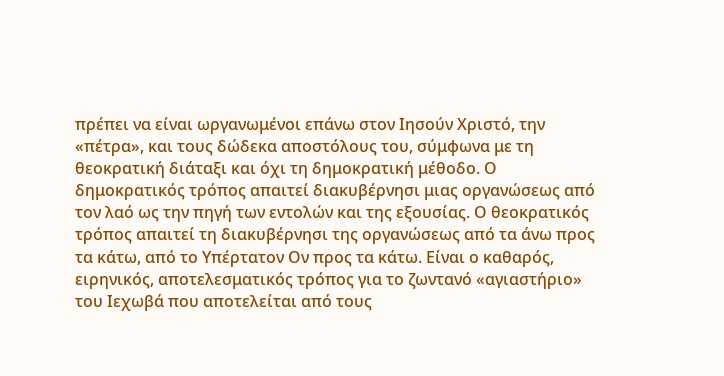πρέπει να είναι ωργανωμένοι επάνω στον Ιησούν Χριστό, την «πέτρα», και τους δώδεκα αποστόλους του, σύμφωνα με τη θεοκρατική διάταξι και όχι τη δημοκρατική μέθοδο. Ο δημοκρατικός τρόπος απαιτεί διακυβέρνησι μιας οργανώσεως από τον λαό ως την πηγή των εντολών και της εξουσίας. Ο θεοκρατικός τρόπος απαιτεί τη διακυβέρνησι της οργανώσεως από τα άνω προς τα κάτω, από το Υπέρτατον Ον προς τα κάτω. Είναι ο καθαρός, ειρηνικός, αποτελεσματικός τρόπος για το ζωντανό «αγιαστήριο» του Ιεχωβά που αποτελείται από τους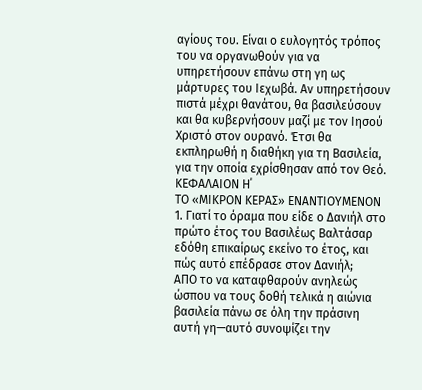αγίους του. Είναι ο ευλογητός τρόπος του να οργανωθούν για να υπηρετήσουν επάνω στη γη ως μάρτυρες του Ιεχωβά. Αν υπηρετήσουν πιστά μέχρι θανάτου, θα βασιλεύσουν και θα κυβερνήσουν μαζί με τον Ιησού Χριστό στον ουρανό. Έτσι θα εκπληρωθή η διαθήκη για τη Βασιλεία, για την οποία εχρίσθησαν από τον Θεό.
ΚΕΦΑΛΑΙΟΝ Η΄
ΤΟ «ΜΙΚΡΟΝ ΚΕΡΑΣ» ΕΝΑΝΤΙΟΥΜΕΝΟΝ
1. Γιατί το όραμα που είδε ο Δανιήλ στο πρώτο έτος του Βασιλέως Βαλτάσαρ εδόθη επικαίρως εκείνο το έτος, και πώς αυτό επέδρασε στον Δανιήλ;
ΑΠΟ το να καταφθαρούν ανηλεώς ώσπου να τους δοθή τελικά η αιώνια βασιλεία πάνω σε όλη την πράσινη αυτή γη—αυτό συνοψίζει την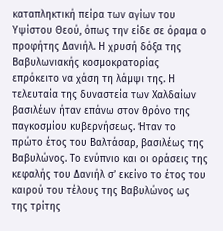καταπληκτική πείρα των αγίων του Υψίστου Θεού, όπως την είδε σε όραμα ο προφήτης Δανιήλ. Η χρυσή δόξα της Βαβυλωνιακής κοσμοκρατορίας επρόκειτο να χάση τη λάμψι της. Η τελευταία της δυναστεία των Χαλδαίων βασιλέων ήταν επάνω στον θρόνο της παγκοσμίου κυβερνήσεως. Ήταν το πρώτο έτος του Βαλτάσαρ, βασιλέως της Βαβυλώνος. Το ενύπνιο και οι οράσεις της κεφαλής του Δανιήλ σ’ εκείνο το έτος του καιρού του τέλους της Βαβυλώνος ως της τρίτης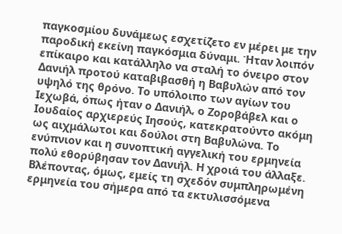παγκοσμίου δυνάμεως εσχετίζετο εν μέρει με την παροδική εκείνη παγκόσμια δύναμι. Ήταν λοιπόν επίκαιρο και κατάλληλο να σταλή το όνειρο στον Δανιήλ προτού καταβιβασθή η Βαβυλών από τον υψηλό της θρόνο. Το υπόλοιπο των αγίων του Ιεχωβά, όπως ήταν ο Δανιήλ, ο Ζοροβάβελ και ο Ιουδαίος αρχιερεύς Ιησούς, κατεκρατούντο ακόμη ως αιχμάλωτοι και δούλοι στη Βαβυλώνα. Το ενύπνιον και η συνοπτική αγγελική του ερμηνεία πολύ εθορύβησαν τον Δανιήλ. Η χροιά του άλλαξε. Βλέποντας, όμως, εμείς τη σχεδόν συμπληρωμένη ερμηνεία του σήμερα από τα εκτυλισσόμενα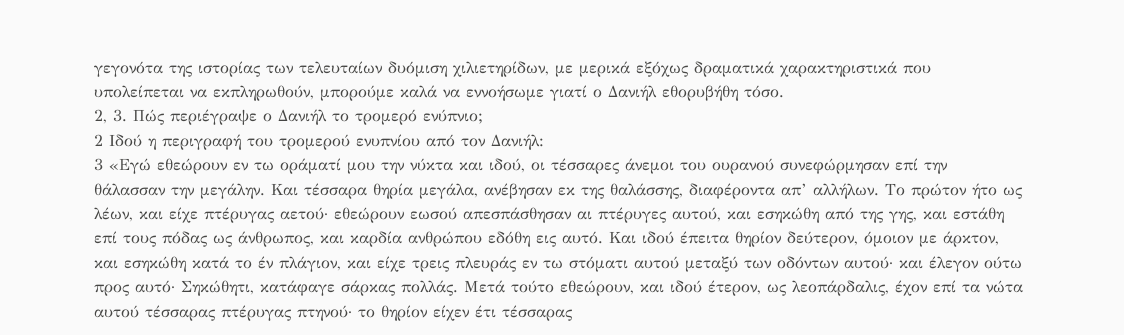γεγονότα της ιστορίας των τελευταίων δυόμιση χιλιετηρίδων, με μερικά εξόχως δραματικά χαρακτηριστικά που υπολείπεται να εκπληρωθούν, μπορούμε καλά να εννοήσωμε γιατί ο Δανιήλ εθορυβήθη τόσο.
2, 3. Πώς περιέγραψε ο Δανιήλ το τρομερό ενύπνιο;
2 Ιδού η περιγραφή του τρομερού ενυπνίου από τον Δανιήλ:
3 «Εγώ εθεώρουν εν τω οράματί μου την νύκτα και ιδού, οι τέσσαρες άνεμοι του ουρανού συνεφώρμησαν επί την θάλασσαν την μεγάλην. Και τέσσαρα θηρία μεγάλα, ανέβησαν εκ της θαλάσσης, διαφέροντα απ’ αλλήλων. Το πρώτον ήτο ως λέων, και είχε πτέρυγας αετού· εθεώρουν εωσού απεσπάσθησαν αι πτέρυγες αυτού, και εσηκώθη από της γης, και εστάθη επί τους πόδας ως άνθρωπος, και καρδία ανθρώπου εδόθη εις αυτό. Και ιδού έπειτα θηρίον δεύτερον, όμοιον με άρκτον, και εσηκώθη κατά το έν πλάγιον, και είχε τρεις πλευράς εν τω στόματι αυτού μεταξύ των οδόντων αυτού· και έλεγον ούτω προς αυτό· Σηκώθητι, κατάφαγε σάρκας πολλάς. Μετά τούτο εθεώρουν, και ιδού έτερον, ως λεοπάρδαλις, έχον επί τα νώτα αυτού τέσσαρας πτέρυγας πτηνού· το θηρίον είχεν έτι τέσσαρας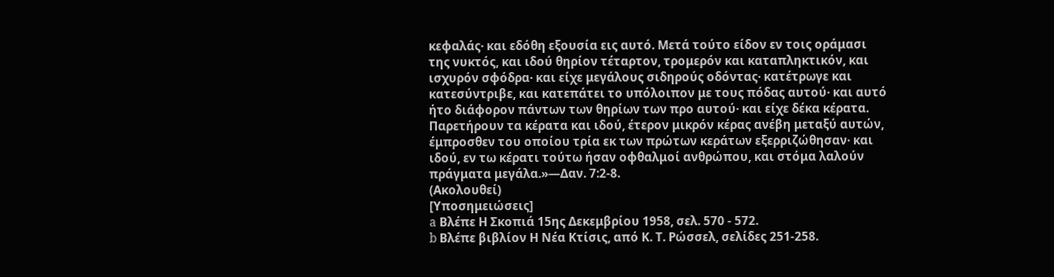κεφαλάς· και εδόθη εξουσία εις αυτό. Μετά τούτο είδον εν τοις οράμασι της νυκτός, και ιδού θηρίον τέταρτον, τρομερόν και καταπληκτικόν, και ισχυρόν σφόδρα· και είχε μεγάλους σιδηρούς οδόντας· κατέτρωγε και κατεσύντριβε, και κατεπάτει το υπόλοιπον με τους πόδας αυτού· και αυτό ήτο διάφορον πάντων των θηρίων των προ αυτού· και είχε δέκα κέρατα. Παρετήρουν τα κέρατα και ιδού, έτερον μικρόν κέρας ανέβη μεταξύ αυτών, έμπροσθεν του οποίου τρία εκ των πρώτων κεράτων εξερριζώθησαν· και ιδού, εν τω κέρατι τούτω ήσαν οφθαλμοί ανθρώπου, και στόμα λαλούν πράγματα μεγάλα.»—Δαν. 7:2-8.
(Ακολουθεί)
[Υποσημειώσεις]
a Βλέπε Η Σκοπιά 15ης Δεκεμβρίου 1958, σελ. 570 - 572.
b Βλέπε βιβλίον Η Νέα Κτίσις, από Κ. Τ. Ρώσσελ, σελίδες 251-258.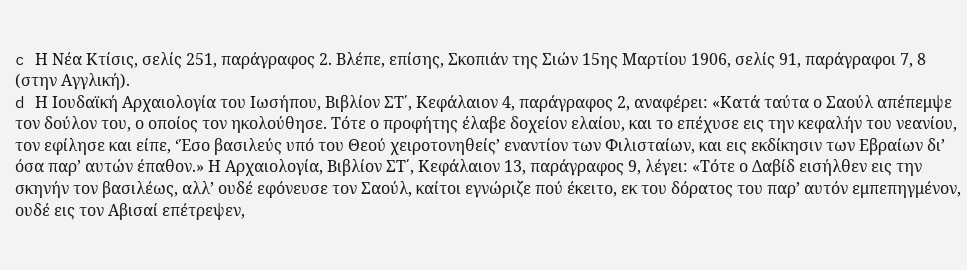c Η Νέα Κτίσις, σελίς 251, παράγραφος 2. Βλέπε, επίσης, Σκοπιάν της Σιών 15ης Μαρτίου 1906, σελίς 91, παράγραφοι 7, 8 (στην Αγγλική).
d Η Ιουδαϊκή Αρχαιολογία του Ιωσήπου, Βιβλίον ΣΤ΄, Κεφάλαιον 4, παράγραφος 2, αναφέρει: «Κατά ταύτα ο Σαούλ απέπεμψε τον δούλον του, ο οποίος τον ηκολούθησε. Τότε ο προφήτης έλαβε δοχείον ελαίου, και το επέχυσε εις την κεφαλήν του νεανίου, τον εφίλησε και είπε, ‘Έσο βασιλεύς υπό του Θεού χειροτονηθείς’ εναντίον των Φιλισταίων, και εις εκδίκησιν των Εβραίων δι’ όσα παρ’ αυτών έπαθον.» Η Αρχαιολογία, Βιβλίον ΣΤ΄, Κεφάλαιον 13, παράγραφος 9, λέγει: «Τότε ο Δαβίδ εισήλθεν εις την σκηνήν τον βασιλέως, αλλ’ ουδέ εφόνευσε τον Σαούλ, καίτοι εγνώριζε πού έκειτο, εκ του δόρατος του παρ’ αυτόν εμπεπηγμένον, ουδέ εις τον Αβισαί επέτρεψεν,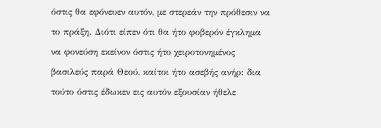όστις θα εφόνευεν αυτόν, με στερεάν την πρόθεσιν να το πράξη. Διότι είπεν ότι θα ήτο φοβερόν έγκλημα να φονεύση εκείνον όστις ήτο χειροτονημένος βασιλεύς παρά Θεού, καίτοι ήτο ασεβής ανήρ: δια τούτο όστις έδωκεν εις αυτόν εξουσίαν ήθελε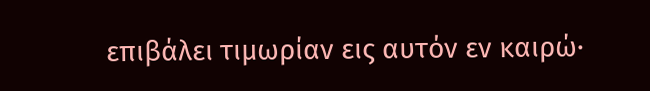επιβάλει τιμωρίαν εις αυτόν εν καιρώ·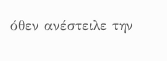όθεν ανέστειλε την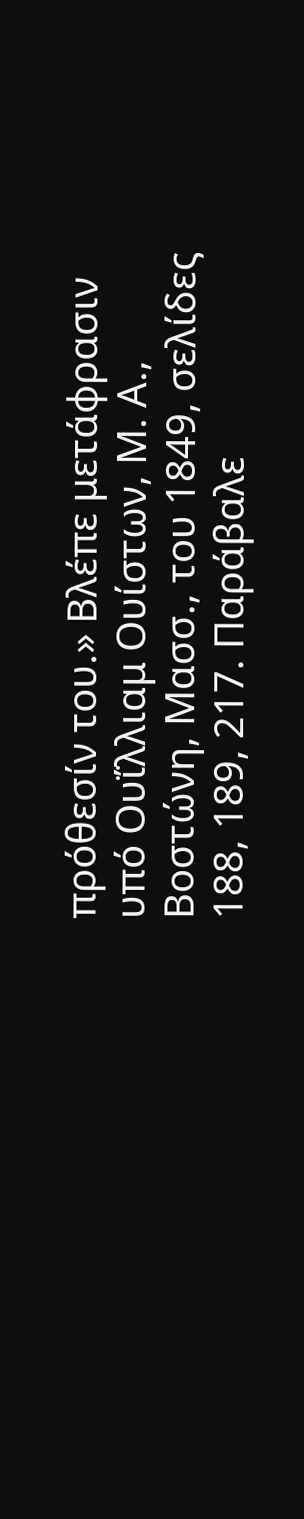πρόθεσίν του.» Βλέπε μετάφρασιν υπό Ουΐλλιαμ Ουίστων, Μ. Α., Βοστώνη, Μασσ., του 1849, σελίδες 188, 189, 217. Παράβαλε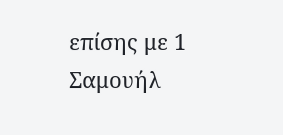επίσης με 1 Σαμουήλ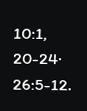10:1, 20-24· 26:5-12.